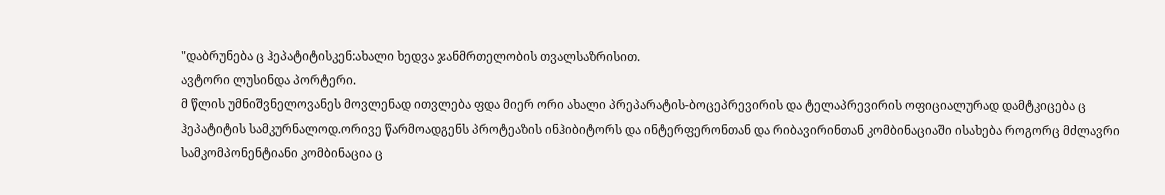"დაბრუნება ც ჰეპატიტისკენ:ახალი ხედვა ჯანმრთელობის თვალსაზრისით.
ავტორი ლუსინდა პორტერი.
მ წლის უმნიშვნელოვანეს მოვლენად ითვლება ფდა მიერ ორი ახალი პრეპარატის-ბოცეპრევირის და ტელაპრევირის ოფიციალურად დამტკიცება ც ჰეპატიტის სამკურნალოდ.ორივე წარმოადგენს პროტეაზის ინჰიბიტორს და ინტერფერონთან და რიბავირინთან კომბინაციაში ისახება როგორც მძლავრი სამკომპონენტიანი კომბინაცია ც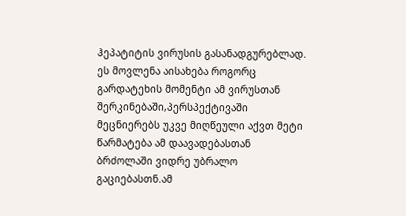ჰეპატიტის ვირუსის გასანადგურებლად.
ეს მოვლენა აისახება როგორც გარდატეხის მომენტი ამ ვირუსთან შერკინებაში,პერსპექტივაში მეცნიერებს უკვე მიღწეული აქვთ მეტი წარმატება ამ დაავადებასთან ბრძოლაში ვიდრე უბრალო გაციებასთნ.ამ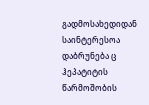გადმოსახედიდან საინტერესოა დაბრუნება ც ჰეპატიტის წარმოშობის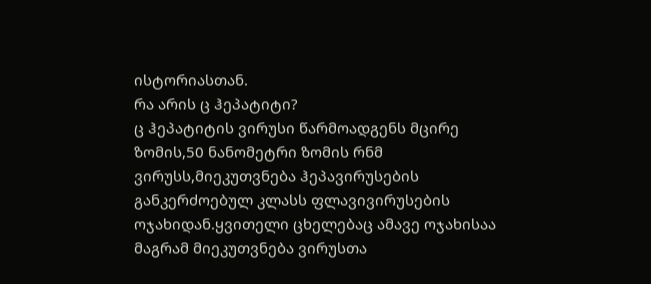ისტორიასთან.
რა არის ც ჰეპატიტი?
ც ჰეპატიტის ვირუსი წარმოადგენს მცირე ზომის,50 ნანომეტრი ზომის რნმ ვირუსს,მიეკუთვნება ჰეპავირუსების განკერძოებულ კლასს ფლავივირუსების ოჯახიდან.ყვითელი ცხელებაც ამავე ოჯახისაა მაგრამ მიეკუთვნება ვირუსთა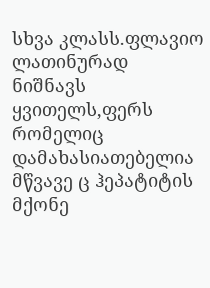სხვა კლასს.ფლავიო ლათინურად ნიშნავს ყვითელს,ფერს რომელიც დამახასიათებელია მწვავე ც ჰეპატიტის მქონე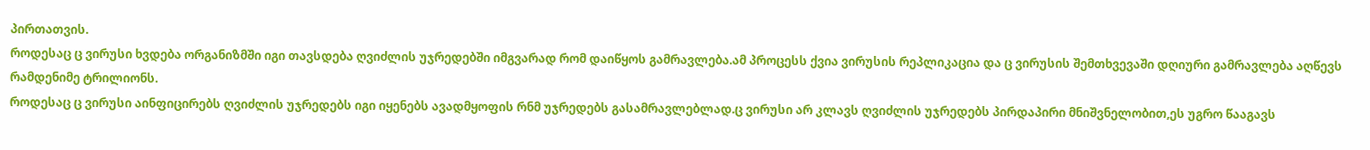პირთათვის.
როდესაც ც ვირუსი ხვდება ორგანიზმში იგი თავსდება ღვიძლის უჯრედებში იმგვარად რომ დაიწყოს გამრავლება.ამ პროცესს ქვია ვირუსის რეპლიკაცია და ც ვირუსის შემთხვევაში დღიური გამრავლება აღწევს რამდენიმე ტრილიონს.
როდესაც ც ვირუსი აინფიცირებს ღვიძლის უჯრედებს იგი იყენებს ავადმყოფის რნმ უჯრედებს გასამრავლებლად.ც ვირუსი არ კლავს ღვიძლის უჯრედებს პირდაპირი მნიშვნელობით,ეს უგრო წააგავს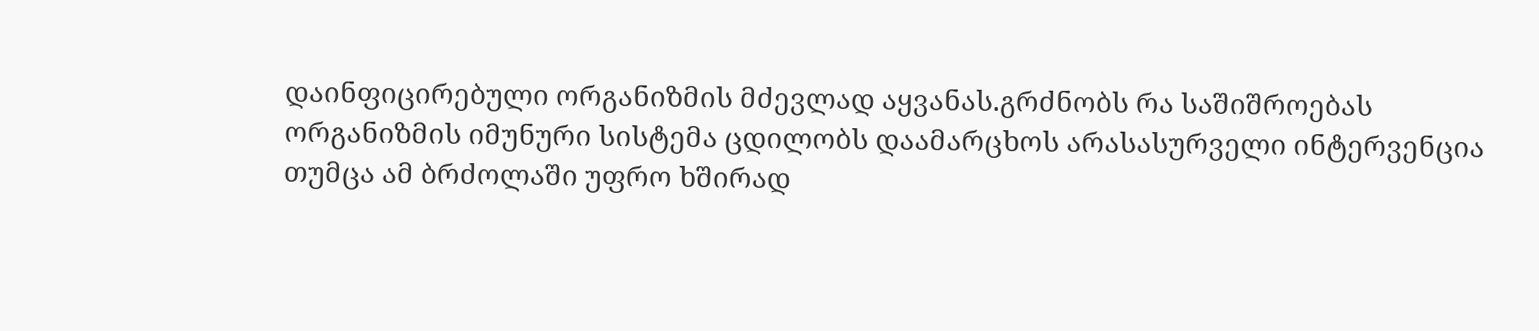დაინფიცირებული ორგანიზმის მძევლად აყვანას.გრძნობს რა საშიშროებას ორგანიზმის იმუნური სისტემა ცდილობს დაამარცხოს არასასურველი ინტერვენცია თუმცა ამ ბრძოლაში უფრო ხშირად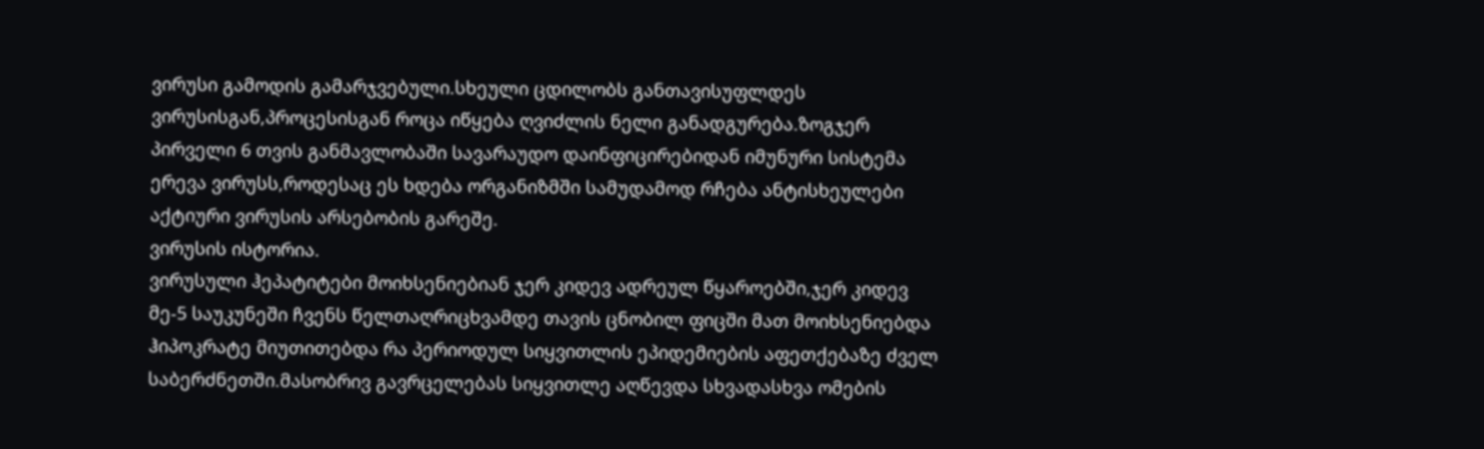ვირუსი გამოდის გამარჯვებული.სხეული ცდილობს განთავისუფლდეს ვირუსისგან,პროცესისგან როცა იწყება ღვიძლის ნელი განადგურება.ზოგჯერ პირველი 6 თვის განმავლობაში სავარაუდო დაინფიცირებიდან იმუნური სისტემა ერევა ვირუსს,როდესაც ეს ხდება ორგანიზმში სამუდამოდ რჩება ანტისხეულები აქტიური ვირუსის არსებობის გარეშე.
ვირუსის ისტორია.
ვირუსული ჰეპატიტები მოიხსენიებიან ჯერ კიდევ ადრეულ წყაროებში,ჯერ კიდევ მე-5 საუკუნეში ჩვენს წელთაღრიცხვამდე თავის ცნობილ ფიცში მათ მოიხსენიებდა ჰიპოკრატე მიუთითებდა რა პერიოდულ სიყვითლის ეპიდემიების აფეთქებაზე ძველ საბერძნეთში.მასობრივ გავრცელებას სიყვითლე აღწევდა სხვადასხვა ომების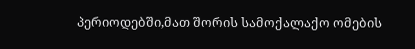პერიოდებში,მათ შორის სამოქალაქო ომების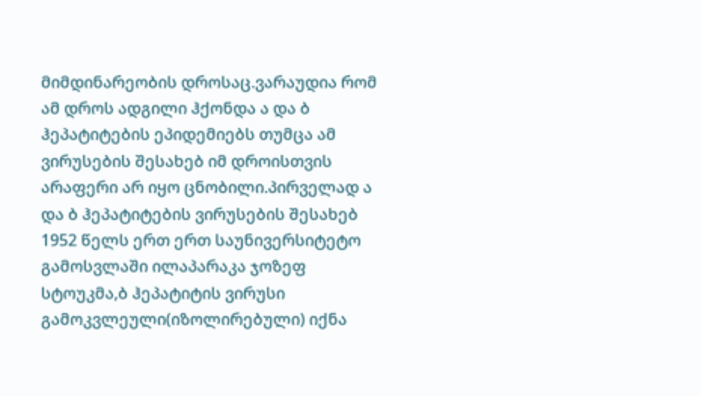მიმდინარეობის დროსაც.ვარაუდია რომ ამ დროს ადგილი ჰქონდა ა და ბ ჰეპატიტების ეპიდემიებს თუმცა ამ ვირუსების შესახებ იმ დროისთვის არაფერი არ იყო ცნობილი.პირველად ა და ბ ჰეპატიტების ვირუსების შესახებ 1952 წელს ერთ ერთ საუნივერსიტეტო გამოსვლაში ილაპარაკა ჯოზეფ სტოუკმა,ბ ჰეპატიტის ვირუსი გამოკვლეული(იზოლირებული) იქნა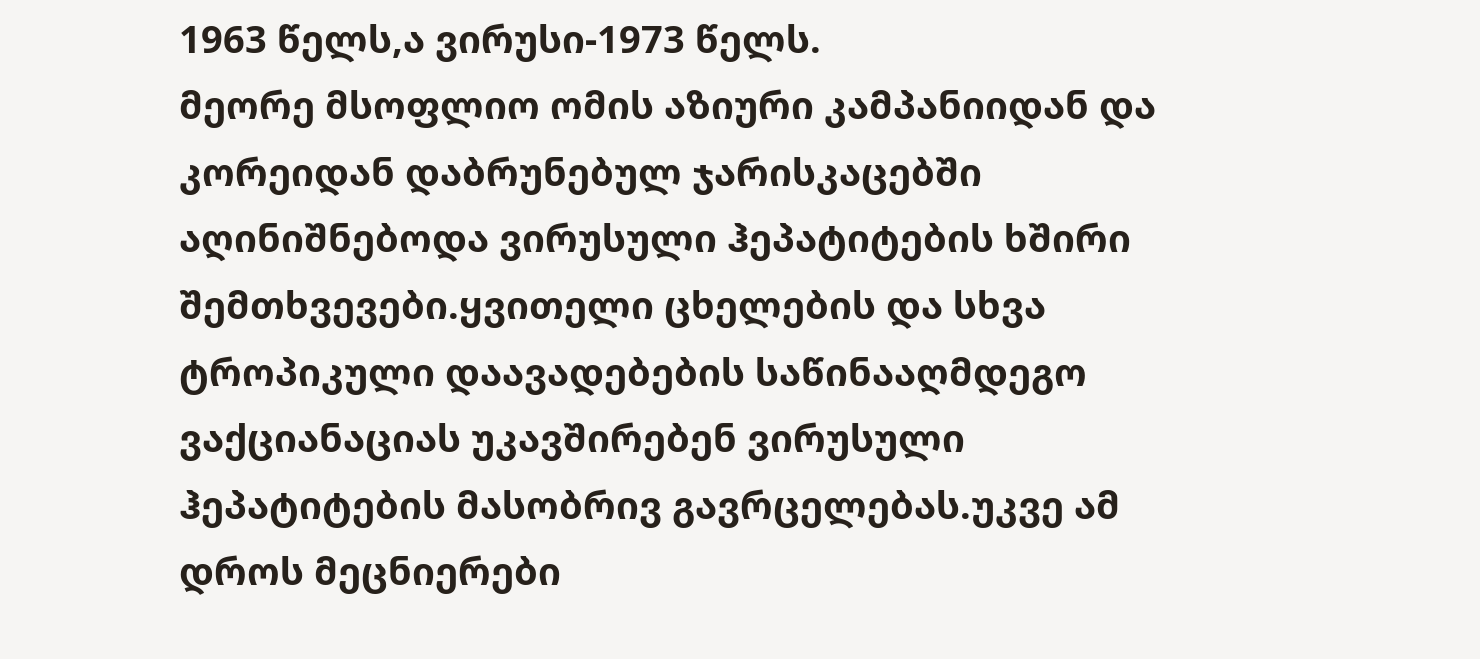1963 წელს,ა ვირუსი-1973 წელს.
მეორე მსოფლიო ომის აზიური კამპანიიდან და კორეიდან დაბრუნებულ ჯარისკაცებში აღინიშნებოდა ვირუსული ჰეპატიტების ხშირი შემთხვევები.ყვითელი ცხელების და სხვა ტროპიკული დაავადებების საწინააღმდეგო ვაქციანაციას უკავშირებენ ვირუსული ჰეპატიტების მასობრივ გავრცელებას.უკვე ამ დროს მეცნიერები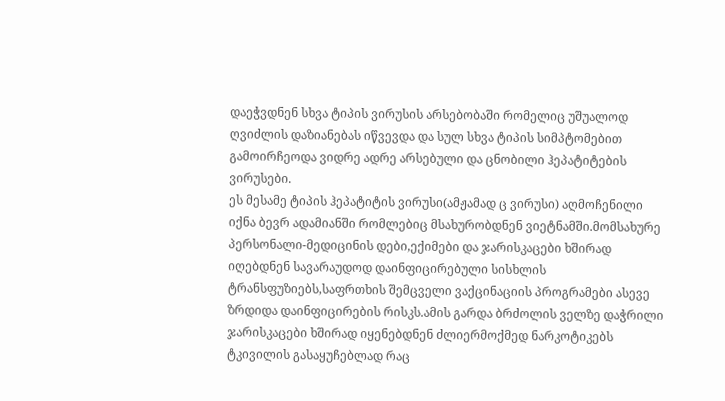დაეჭვდნენ სხვა ტიპის ვირუსის არსებობაში რომელიც უშუალოდ ღვიძლის დაზიანებას იწვევდა და სულ სხვა ტიპის სიმპტომებით გამოირჩეოდა ვიდრე ადრე არსებული და ცნობილი ჰეპატიტების ვირუსები.
ეს მესამე ტიპის ჰეპატიტის ვირუსი(ამჟამად ც ვირუსი) აღმოჩენილი იქნა ბევრ ადამიანში რომლებიც მსახურობდნენ ვიეტნამში.მომსახურე პერსონალი-მედიცინის დები,ექიმები და ჯარისკაცები ხშირად იღებდნენ სავარაუდოდ დაინფიცირებული სისხლის ტრანსფუზიებს,საფრთხის შემცველი ვაქცინაციის პროგრამები ასევე ზრდიდა დაინფიცირების რისკს.ამის გარდა ბრძოლის ველზე დაჭრილი ჯარისკაცები ხშირად იყენებდნენ ძლიერმოქმედ ნარკოტიკებს ტკივილის გასაყუჩებლად რაც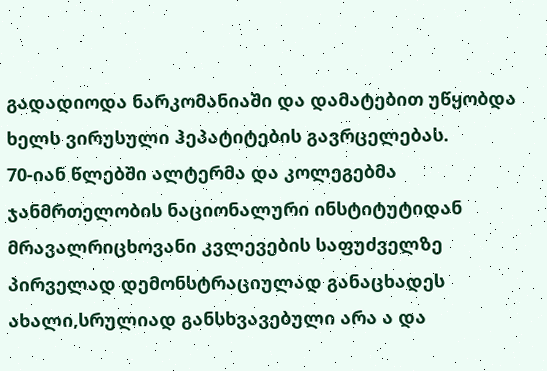გადადიოდა ნარკომანიაში და დამატებით უწყობდა ხელს ვირუსული ჰეპატიტების გავრცელებას.
70-იან წლებში ალტერმა და კოლეგებმა ჯანმრთელობის ნაციონალური ინსტიტუტიდან მრავალრიცხოვანი კვლევების საფუძველზე პირველად დემონსტრაციულად განაცხადეს ახალი,სრულიად განსხვავებული არა ა და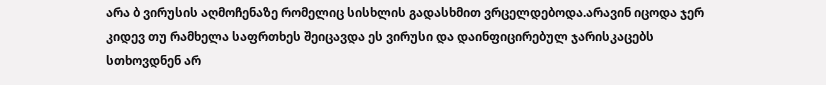არა ბ ვირუსის აღმოჩენაზე რომელიც სისხლის გადასხმით ვრცელდებოდა.არავინ იცოდა ჯერ კიდევ თუ რამხელა საფრთხეს შეიცავდა ეს ვირუსი და დაინფიცირებულ ჯარისკაცებს სთხოვდნენ არ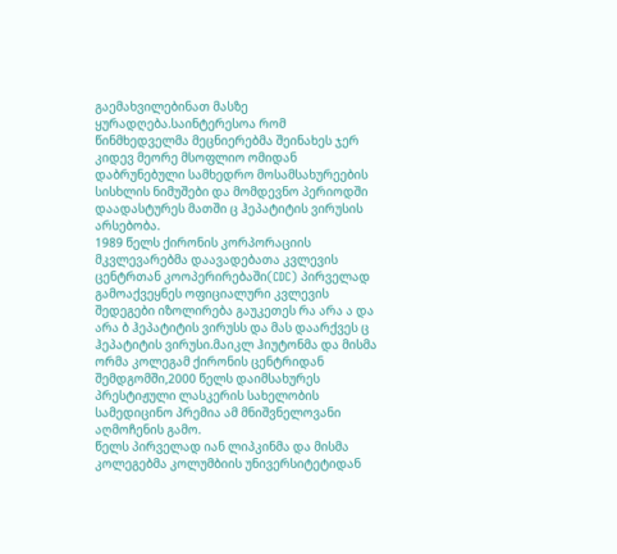გაემახვილებინათ მასზე ყურადღება.საინტერესოა რომ წინმხედველმა მეცნიერებმა შეინახეს ჯერ კიდევ მეორე მსოფლიო ომიდან დაბრუნებული სამხედრო მოსამსახურეების სისხლის ნიმუშები და მომდევნო პერიოდში დაადასტურეს მათში ც ჰეპატიტის ვირუსის არსებობა.
1989 წელს ქირონის კორპორაციის მკვლევარებმა დაავადებათა კვლევის ცენტრთან კოოპერირებაში(CDC) პირველად გამოაქვეყნეს ოფიციალური კვლევის შედეგები იზოლირება გაუკეთეს რა არა ა და არა ბ ჰეპატიტის ვირუსს და მას დაარქვეს ც ჰეპატიტის ვირუსი.მაიკლ ჰიუტონმა და მისმა ორმა კოლეგამ ქირონის ცენტრიდან შემდგომში,2000 წელს დაიმსახურეს პრესტიჟული ლასკერის სახელობის სამედიცინო პრემია ამ მნიშვნელოვანი აღმოჩენის გამო.
წელს პირველად იან ლიპკინმა და მისმა კოლეგებმა კოლუმბიის უნივერსიტეტიდან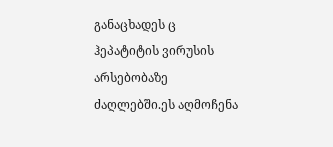განაცხადეს ც ჰეპატიტის ვირუსის არსებობაზე ძაღლებში.ეს აღმოჩენა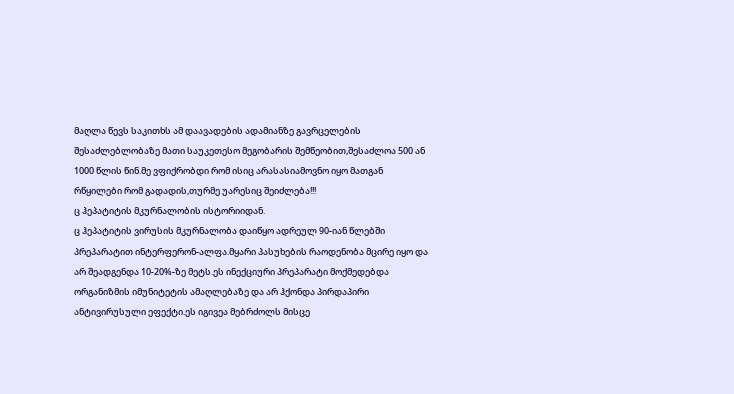მაღლა წევს საკითხს ამ დაავადების ადამიანზე გავრცელების შესაძლებლობაზე მათი საუკეთესო მეგობარის შემწეობით,შესაძლოა 500 ან 1000 წლის წინ.მე ვფიქრობდი რომ ისიც არასასიამოვნო იყო მათგან რწყილები რომ გადადის,თურმე უარესიც შეიძლება!!!
ც ჰეპატიტის მკურნალობის ისტორიიდან.
ც ჰეპატიტის ვირუსის მკურნალობა დაიწყო ადრეულ 90-იან წლებში პრეპარატით ინტერფერონ-ალფა.მყარი პასუხების რაოდენობა მცირე იყო და არ შეადგენდა 10-20%-ზე მეტს.ეს ინექციური პრეპარატი მოქმედებდა ორგანიზმის იმუნიტეტის ამაღლებაზე და არ ჰქონდა პირდაპირი ანტივირუსული ეფექტი.ეს იგივეა მებრძოლს მისცე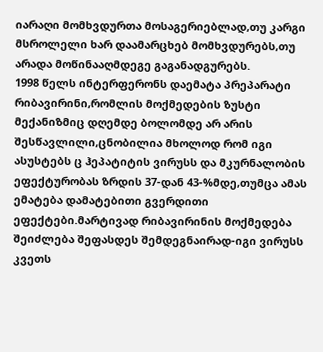იარაღი მომხვდურთა მოსაგერიებლად,თუ კარგი მსროლელი ხარ დაამარცხებ მომხვდურებს,თუ არადა მოწინააღმდეგე გაგანადგურებს.
1998 წელს ინტერფერონს დაემატა პრეპარატი რიბავირინი,რომლის მოქმედების ზუსტი მექანიზმიც დღემდე ბოლომდე არ არის შესწავლილი,ცნობილია მხოლოდ რომ იგი ასუსტებს ც ჰეპატიტის ვირუსს და მკურნალობის ეფექტურობას ზრდის 37-დან 43-%მდე,თუმცა ამას ემატება დამატებითი გვერდითი ეფექტები.მარტივად რიბავირინის მოქმედება შეიძლება შეფასდეს შემდეგნაირად-იგი ვირუსს კვეთს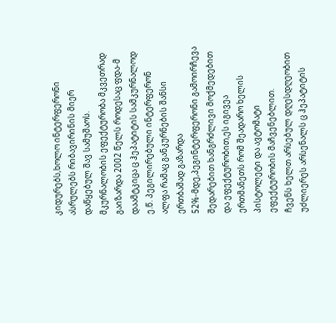კიდურებს,ხოლო ინტერფერონი ასრულებს რიბავირინის მიერ დაწყებულ შავ სამუშაოს.
მკურნალობის ეფექტურობა მკვეთრად გაიზარდა 2002 წელს როდესაც ფდა-მ დაამტკიცა ც ჰეპატიტის სამკურნალოდ ე.წ. პეგილირებული ინტერფერონ ალფა რამაც განკურნების შანსი ერთბაშად გაზარდა 52%-მდე,პეგინტერფერონი გამოირჩევა შედარებით ხანგრძლივი მოქმედებით და ეფექტურობით,ეს იგივეა ერთმანეთს რომ შეადარო ხელის პისტოლეტი და ავტომატი ეფექტურობის მაჩვენებლით.
ჩვენს ხელთ არსებულ დღესდღეობით უძლიერეს არსენალს ც ჰეპატიტის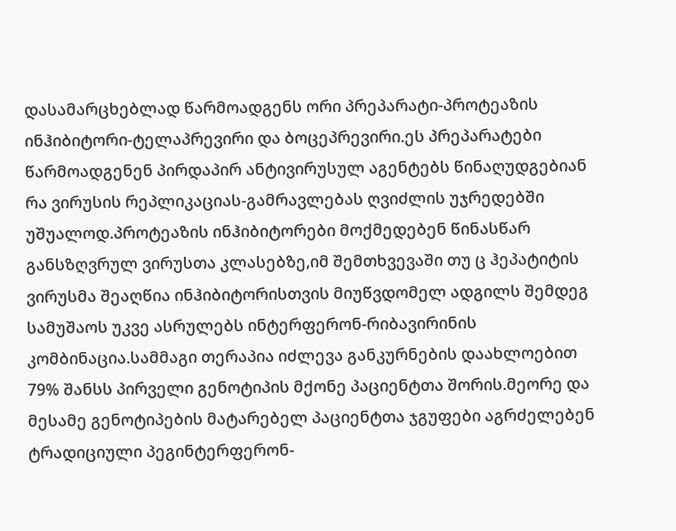დასამარცხებლად წარმოადგენს ორი პრეპარატი-პროტეაზის ინჰიბიტორი-ტელაპრევირი და ბოცეპრევირი.ეს პრეპარატები წარმოადგენენ პირდაპირ ანტივირუსულ აგენტებს წინაღუდგებიან რა ვირუსის რეპლიკაციას-გამრავლებას ღვიძლის უჯრედებში უშუალოდ.პროტეაზის ინჰიბიტორები მოქმედებენ წინასწარ განსზღვრულ ვირუსთა კლასებზე,იმ შემთხვევაში თუ ც ჰეპატიტის ვირუსმა შეაღწია ინჰიბიტორისთვის მიუწვდომელ ადგილს შემდეგ სამუშაოს უკვე ასრულებს ინტერფერონ-რიბავირინის კომბინაცია.სამმაგი თერაპია იძლევა განკურნების დაახლოებით 79% შანსს პირველი გენოტიპის მქონე პაციენტთა შორის.მეორე და მესამე გენოტიპების მატარებელ პაციენტთა ჯგუფები აგრძელებენ ტრადიციული პეგინტერფერონ-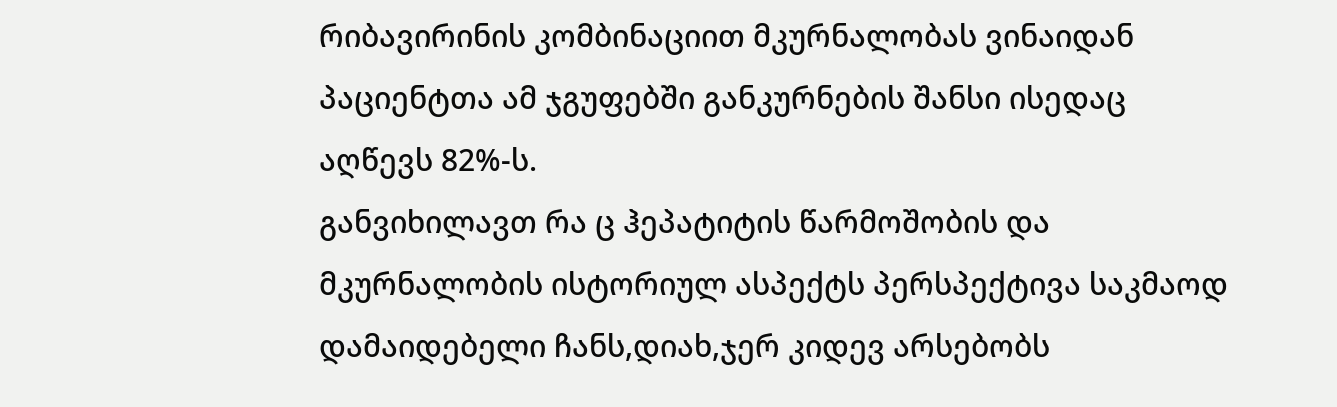რიბავირინის კომბინაციით მკურნალობას ვინაიდან პაციენტთა ამ ჯგუფებში განკურნების შანსი ისედაც აღწევს 82%-ს.
განვიხილავთ რა ც ჰეპატიტის წარმოშობის და მკურნალობის ისტორიულ ასპექტს პერსპექტივა საკმაოდ დამაიდებელი ჩანს,დიახ,ჯერ კიდევ არსებობს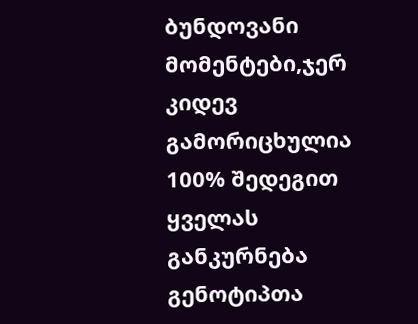ბუნდოვანი მომენტები,ჯერ კიდევ გამორიცხულია 100% შედეგით ყველას განკურნება გენოტიპთა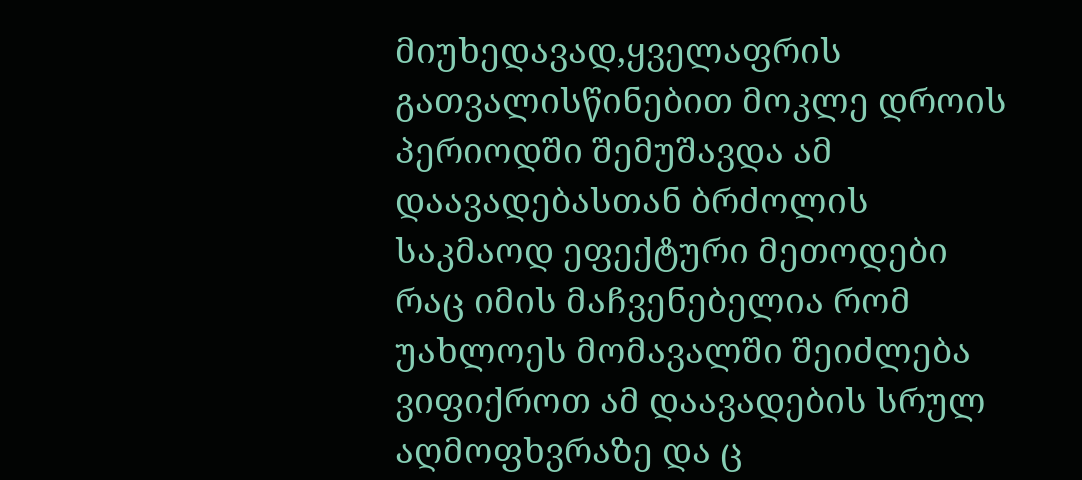მიუხედავად,ყველაფრის გათვალისწინებით მოკლე დროის პერიოდში შემუშავდა ამ დაავადებასთან ბრძოლის საკმაოდ ეფექტური მეთოდები რაც იმის მაჩვენებელია რომ უახლოეს მომავალში შეიძლება ვიფიქროთ ამ დაავადების სრულ აღმოფხვრაზე და ც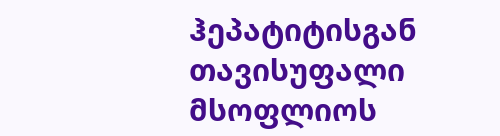ჰეპატიტისგან თავისუფალი მსოფლიოს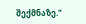შექმნაზე."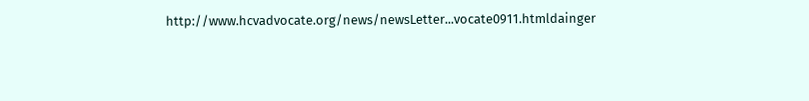http://www.hcvadvocate.org/news/newsLetter...vocate0911.htmldainger